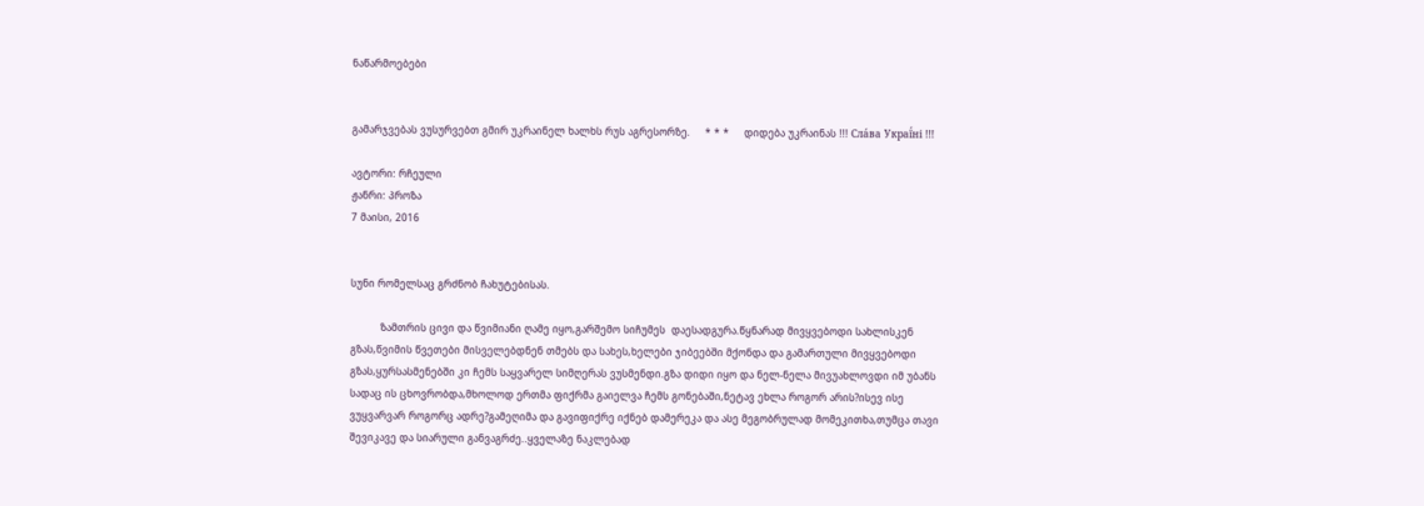ნაწარმოებები


გამარჯვებას ვუსურვებთ გმირ უკრაინელ ხალხს რუს აგრესორზე.     * * *     დიდება უკრაინას !!! Сла́ва Украї́ні !!!

ავტორი: რჩეული
ჟანრი: პროზა
7 მაისი, 2016


სუნი რომელსაც გრძნობ ჩახუტებისას.

          ზამთრის ცივი და წვიმიანი ღამე იყო,გარშემო სიჩუმეს  დაესადგურა.წყნარად მივყვებოდი სახლისკენ გზას,წვიმის წვეთები მისველებდნენ თმებს და სახეს,ხელები ჯიბეებში მქონდა და გამართული მივყვებოდი გზას,ყურსასმენებში კი ჩემს საყვარელ სიმღერას ვუსმენდი.გზა დიდი იყო და ნელ-ნელა მივუახლოვდი იმ უბანს სადაც ის ცხოვრობდა,მხოლოდ ერთმა ფიქრმა გაიელვა ჩემს გონებაში,ნეტავ ეხლა როგორ არის?ისევ ისე ვუყვარვარ როგორც ადრე?გამეღიმა და გავიფიქრე იქნებ დამერეკა და ასე მეგობრულად მომეკითხა,თუმცა თავი შევიკავე და სიარული განვაგრძე..ყველაზე ნაკლებად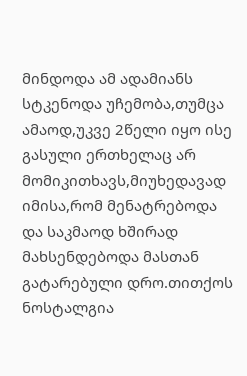მინდოდა ამ ადამიანს სტკენოდა უჩემობა,თუმცა ამაოდ,უკვე 2წელი იყო ისე გასული ერთხელაც არ მომიკითხავს,მიუხედავად იმისა,რომ მენატრებოდა და საკმაოდ ხშირად მახსენდებოდა მასთან გატარებული დრო.თითქოს ნოსტალგია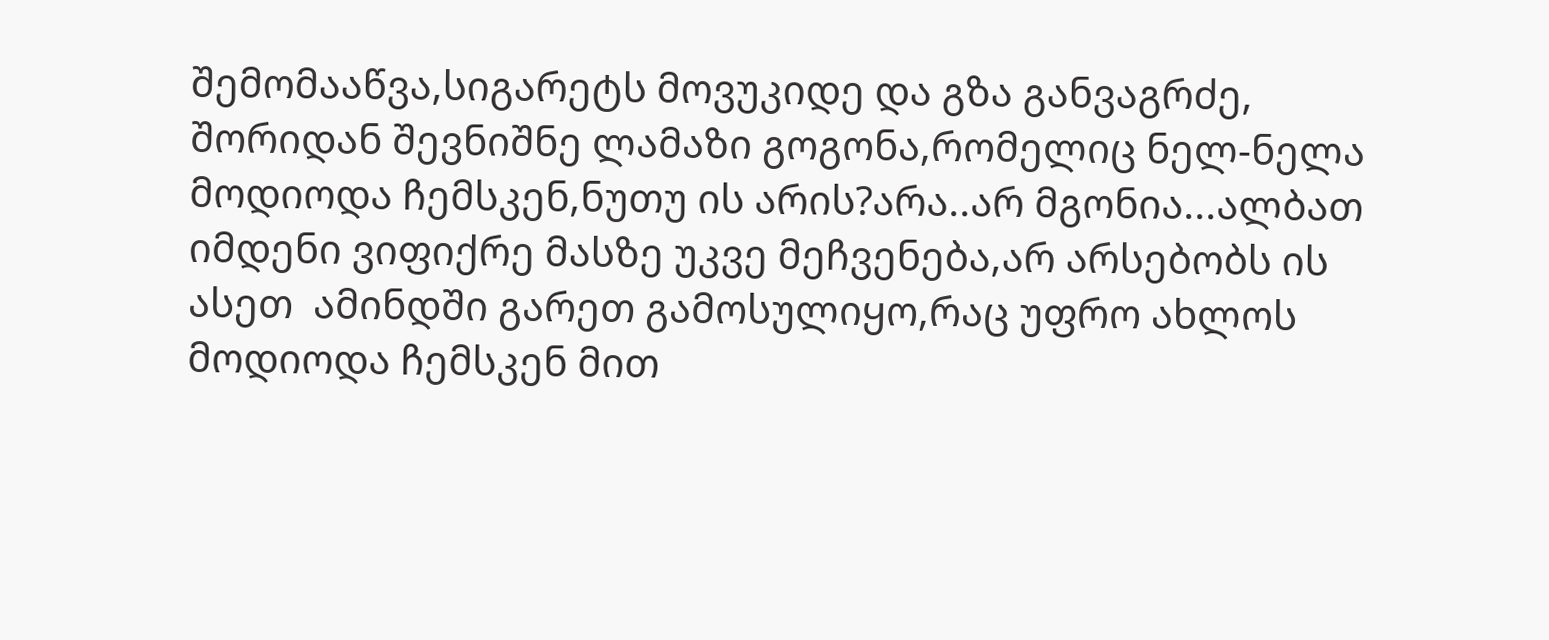შემომააწვა,სიგარეტს მოვუკიდე და გზა განვაგრძე,
შორიდან შევნიშნე ლამაზი გოგონა,რომელიც ნელ-ნელა მოდიოდა ჩემსკენ,ნუთუ ის არის?არა..არ მგონია...ალბათ იმდენი ვიფიქრე მასზე უკვე მეჩვენება,არ არსებობს ის ასეთ  ამინდში გარეთ გამოსულიყო,რაც უფრო ახლოს მოდიოდა ჩემსკენ მით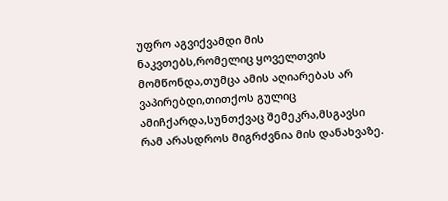უფრო აგვიქვამდი მის ნაკვთებს,რომელიც ყოველთვის მომწონდა,თუმცა ამის აღიარებას არ ვაპირებდი,თითქოს გულიც ამიჩქარდა,სუნთქვაც შემეკრა,მსგავსი რამ არასდროს მიგრძვნია მის დანახვაზე.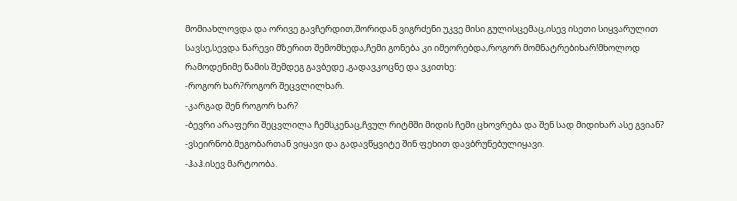მომიახლოვდა და ორივე გავჩერდით,შორიდან ვიგრძენი უკვე მისი გულისცემაც,ისევ ისეთი სიყვარულით სავსე,სევდა ნარევი მზერით შემომხედა,ჩემი გონება კი იმეორებდა,როგორ მომნატრებიხარ!მხოლოდ რამოდენიმე წამის შემდეგ გავბედე ,გადავკოცნე და ვკითხე:
-როგორ ხარ?როგორ შეცვლილხარ.
-კარგად შენ როგორ ხარ?
-ბევრი არაფერი შეცვლილა ჩემსკენაც,ჩვულ რიტმში მიდის ჩემი ცხოვრება და შენ სად მიდიხარ ასე გვიან?
-ვსეირნობ.მეგობართან ვიყავი და გადავწყვიტე შინ ფეხით დავბრუნებულიყავი.
-ჰაჰ.ისევ მარტოობა.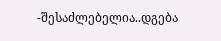-შესაძლებელია..დგება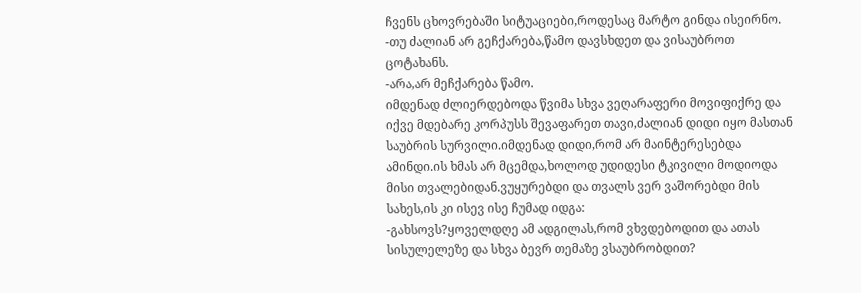ჩვენს ცხოვრებაში სიტუაციები,როდესაც მარტო გინდა ისეირნო.
-თუ ძალიან არ გეჩქარება,წამო დავსხდეთ და ვისაუბროთ ცოტახანს.
-არა,არ მეჩქარება წამო.
იმდენად ძლიერდებოდა წვიმა სხვა ვეღარაფერი მოვიფიქრე და იქვე მდებარე კორპუსს შევაფარეთ თავი,ძალიან დიდი იყო მასთან საუბრის სურვილი.იმდენად დიდი,რომ არ მაინტერესებდა ამინდი.ის ხმას არ მცემდა,ხოლოდ უდიდესი ტკივილი მოდიოდა მისი თვალებიდან.ვუყურებდი და თვალს ვერ ვაშორებდი მის სახეს,ის კი ისევ ისე ჩუმად იდგა:
-გახსოვს?ყოველდღე ამ ადგილას,რომ ვხვდებოდით და ათას სისულელეზე და სხვა ბევრ თემაზე ვსაუბრობდით?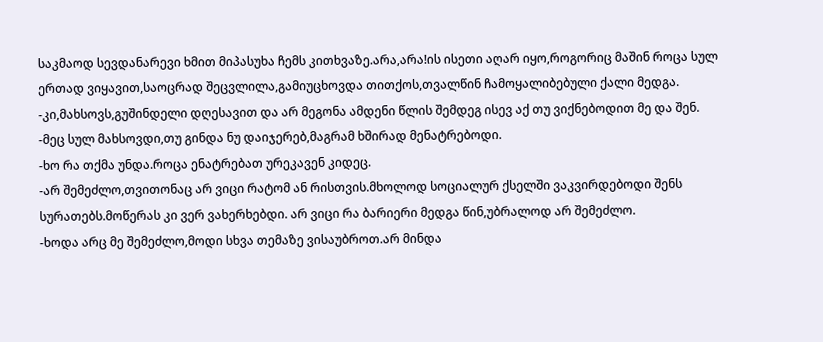საკმაოდ სევდანარევი ხმით მიპასუხა ჩემს კითხვაზე.არა,არა!ის ისეთი აღარ იყო,როგორიც მაშინ როცა სულ ერთად ვიყავით,საოცრად შეცვლილა,გამიუცხოვდა თითქოს,თვალწინ ჩამოყალიბებული ქალი მედგა.
-კი,მახსოვს,გუშინდელი დღესავით და არ მეგონა ამდენი წლის შემდეგ ისევ აქ თუ ვიქნებოდით მე და შენ.
-მეც სულ მახსოვდი,თუ გინდა ნუ დაიჯერებ,მაგრამ ხშირად მენატრებოდი.
-ხო რა თქმა უნდა.როცა ენატრებათ ურეკავენ კიდეც.
-არ შემეძლო,თვითონაც არ ვიცი რატომ ან რისთვის.მხოლოდ სოციალურ ქსელში ვაკვირდებოდი შენს სურათებს.მოწერას კი ვერ ვახერხებდი. არ ვიცი რა ბარიერი მედგა წინ,უბრალოდ არ შემეძლო.
-ხოდა არც მე შემეძლო,მოდი სხვა თემაზე ვისაუბროთ.არ მინდა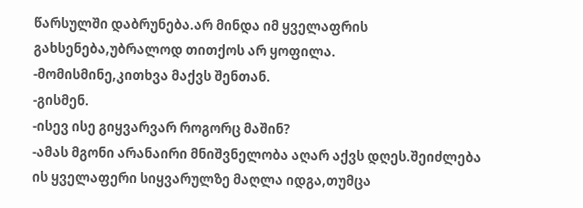წარსულში დაბრუნება.არ მინდა იმ ყველაფრის გახსენება,უბრალოდ თითქოს არ ყოფილა.
-მომისმინე,კითხვა მაქვს შენთან.
-გისმენ.
-ისევ ისე გიყვარვარ როგორც მაშინ?
-ამას მგონი არანაირი მნიშვნელობა აღარ აქვს დღეს.შეიძლება ის ყველაფერი სიყვარულზე მაღლა იდგა,თუმცა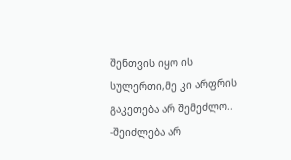შენთვის იყო ის სულერთი,მე კი არფრის გაკეთება არ შემეძლო..
-შეიძლება არ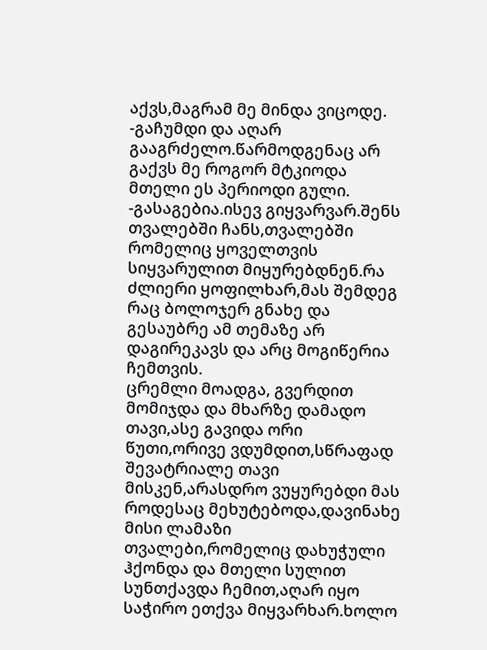აქვს,მაგრამ მე მინდა ვიცოდე.
-გაჩუმდი და აღარ გააგრძელო.წარმოდგენაც არ გაქვს მე როგორ მტკიოდა მთელი ეს პერიოდი გული.
-გასაგებია.ისევ გიყვარვარ.შენს თვალებში ჩანს,თვალებში რომელიც ყოველთვის სიყვარულით მიყურებდნენ.რა ძლიერი ყოფილხარ,მას შემდეგ რაც ბოლოჯერ გნახე და გესაუბრე ამ თემაზე არ დაგირეკავს და არც მოგიწერია ჩემთვის.
ცრემლი მოადგა, გვერდით მომიჯდა და მხარზე დამადო თავი,ასე გავიდა ორი წუთი,ორივე ვდუმდით,სწრაფად შევატრიალე თავი მისკენ,არასდრო ვუყურებდი მას როდესაც მეხუტებოდა,დავინახე მისი ლამაზი თვალები,რომელიც დახუჭული ჰქონდა და მთელი სულით სუნთქავდა ჩემით,აღარ იყო საჭირო ეთქვა მიყვარხარ.ხოლო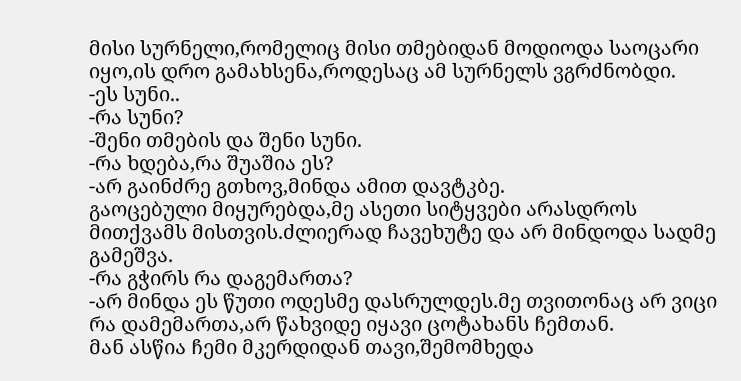მისი სურნელი,რომელიც მისი თმებიდან მოდიოდა საოცარი იყო,ის დრო გამახსენა,როდესაც ამ სურნელს ვგრძნობდი.
-ეს სუნი..
-რა სუნი?
-შენი თმების და შენი სუნი.
-რა ხდება,რა შუაშია ეს?
-არ გაინძრე გთხოვ,მინდა ამით დავტკბე.
გაოცებული მიყურებდა,მე ასეთი სიტყვები არასდროს მითქვამს მისთვის.ძლიერად ჩავეხუტე და არ მინდოდა სადმე გამეშვა.
-რა გჭირს რა დაგემართა?
-არ მინდა ეს წუთი ოდესმე დასრულდეს.მე თვითონაც არ ვიცი რა დამემართა,არ წახვიდე იყავი ცოტახანს ჩემთან.
მან ასწია ჩემი მკერდიდან თავი,შემომხედა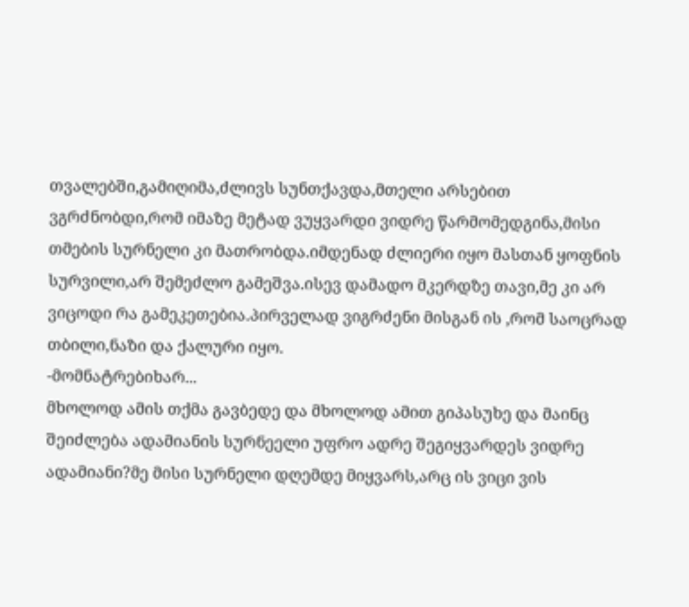თვალებში,გამიღიმა,ძლივს სუნთქავდა,მთელი არსებით ვგრძნობდი,რომ იმაზე მეტად ვუყვარდი ვიდრე წარმომედგინა,მისი თმების სურნელი კი მათრობდა.იმდენად ძლიერი იყო მასთან ყოფნის სურვილი,არ შემეძლო გამეშვა.ისევ დამადო მკერდზე თავი,მე კი არ ვიცოდი რა გამეკეთებია.პირველად ვიგრძენი მისგან ის ,რომ საოცრად თბილი,ნაზი და ქალური იყო.
-მომნატრებიხარ...
მხოლოდ ამის თქმა გავბედე და მხოლოდ ამით გიპასუხე და მაინც შეიძლება ადამიანის სურნეელი უფრო ადრე შეგიყვარდეს ვიდრე ადამიანი?მე მისი სურნელი დღემდე მიყვარს,არც ის ვიცი ვის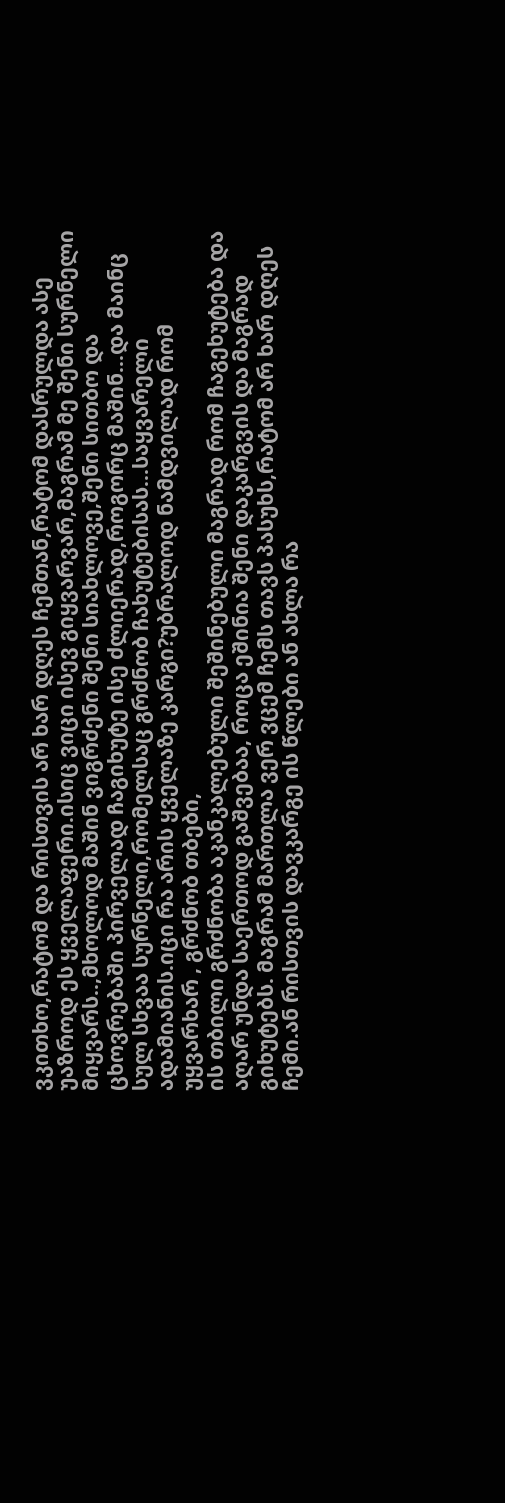ვკითხო,რატომ და რისთვის არ ხარ დღეს ჩემთან,რატომ დასრულდა ასე უაზროდ ეს ყველაფერი.ისიც ვიცი ისევ გიყვარვარ,მაგრამ მე შენი სურნელი მიყვარს..,მხოლოდ მაშინ ვიგრძენი შენი სიახლოვე,შენი სითბო და ცხოვრებაში პირველად ჩაგიხუტე ისე ძლიერად,როგორც მაშინ...და მაინც სულ სხვაა სურნელი,რომელსაც გრძნობ ჩახუტებისას...საყვარელი ადამიანის.იცი რა არის ყველაზე კარგი?უბრალოდ ნამდვილად რომ  უყვარხარ , გრძნობ თბები,
ის თბილი გრძნობა აკანკალებული შეშინებული მაგრად რომ ჩაგეხუტება და აღარ უნდა საერთოდ გაშვებაა, როცა ეშინია შენი დაკარგვის და მაგრად გიხუტებს. მაგრამ მართლა ვერ ვცემ ჩემს თავს პასუხს,რატომ არ ხარ დღეს ჩემი.ან რისთვის დავკარგე ის წლები ან ახლა რა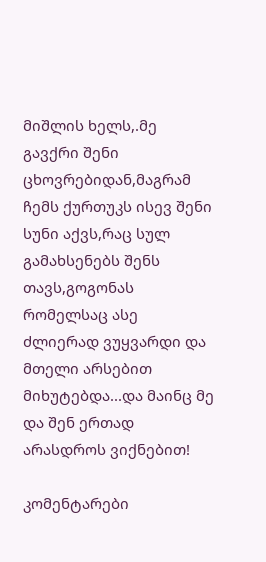მიშლის ხელს,.მე გავქრი შენი ცხოვრებიდან,მაგრამ ჩემს ქურთუკს ისევ შენი სუნი აქვს,რაც სულ გამახსენებს შენს თავს,გოგონას რომელსაც ასე ძლიერად ვუყვარდი და მთელი არსებით მიხუტებდა...და მაინც მე და შენ ერთად არასდროს ვიქნებით!

კომენტარები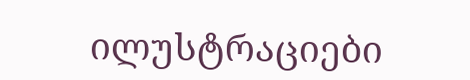ილუსტრაციები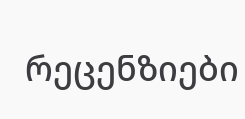რეცენზიები